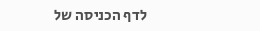לדף הכניסה של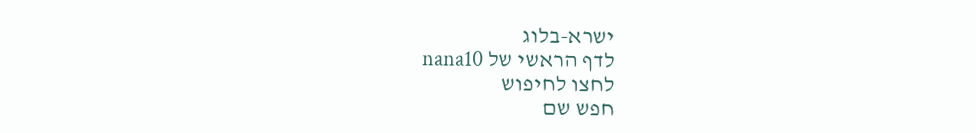ישרא-בלוג
לדף הראשי של nana10
לחצו לחיפוש
חפש שם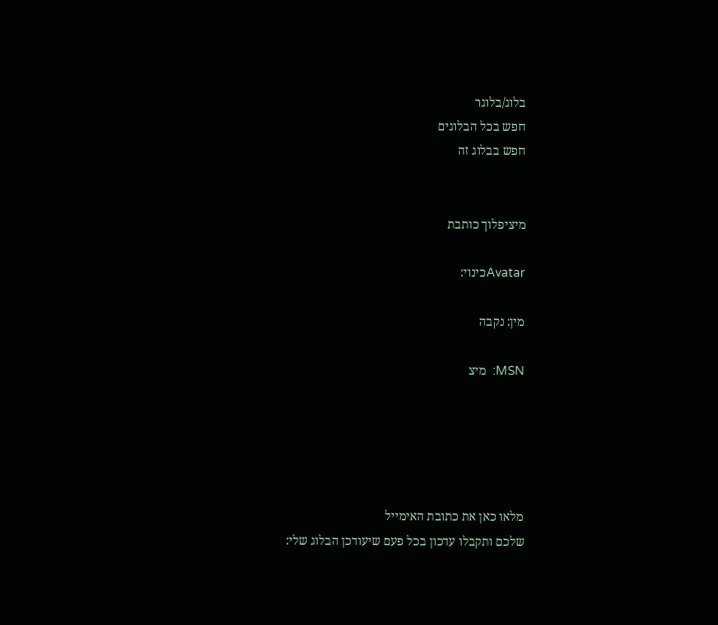בלוג/בלוגר
חפש בכל הבלוגים
חפש בבלוג זה


מיציפלוך כותבת

Avatarכינוי:

מין: נקבה

MSN:  מיצ





מלאו כאן את כתובת האימייל
שלכם ותקבלו עדכון בכל פעם שיעודכן הבלוג שלי: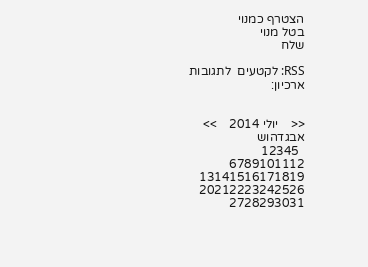הצטרף כמנוי
בטל מנוי
שלח

RSS: לקטעים  לתגובות
ארכיון:


<<    יולי 2014    >>
אבגדהוש
  12345
6789101112
13141516171819
20212223242526
2728293031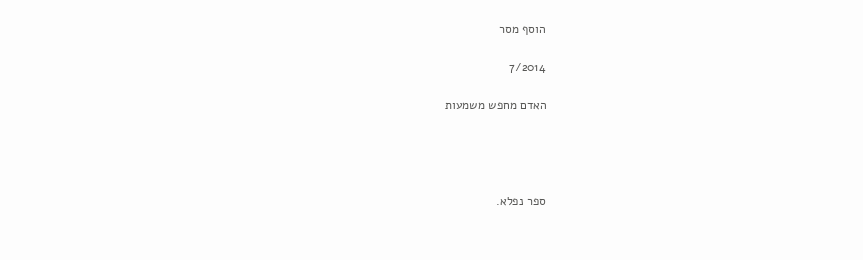הוסף מסר

7/2014

האדם מחפש משמעות




ספר נפלא.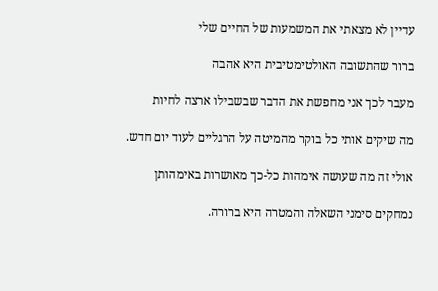עדיין לא מצאתי את המשמעות של החיים שלי

ברור שהתשובה האולטימטיבית היא אהבה

מעבר לכך אני מחפשת את הדבר שבשבילו ארצה לחיות

מה שיקים אותי כל בוקר מהמיטה על הרגליים לעוד יום חדש.

אולי זה מה שעושה אימהות כל-כך מאושרות באימהותן

נמחקים סימני השאלה והמטרה היא ברורה.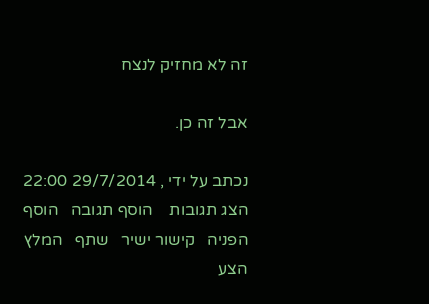זה לא מחזיק לנצח

אבל זה כן.

נכתב על ידי , 29/7/2014 22:00
הצג תגובות    הוסף תגובה   הוסף הפניה   קישור ישיר   שתף   המלץ   הצע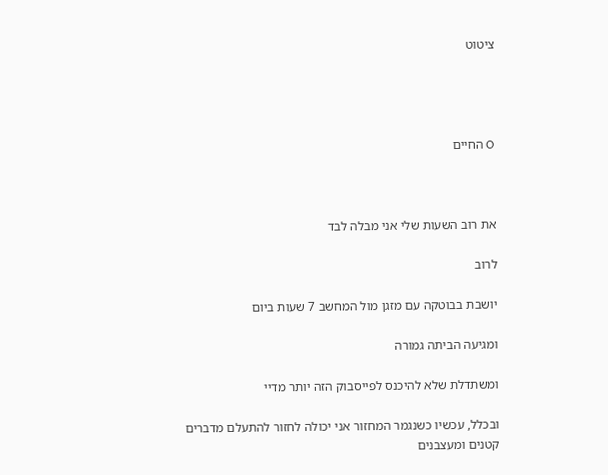ציטוט




O החיים



את רוב השעות שלי אני מבלה לבד

לרוב

יושבת בבוטקה עם מזגן מול המחשב 7 שעות ביום

ומגיעה הביתה גמורה

ומשתדלת שלא להיכנס לפייסבוק הזה יותר מדיי

ובכלל, עכשיו כשנגמר המחזור אני יכולה לחזור להתעלם מדברים קטנים ומעצבנים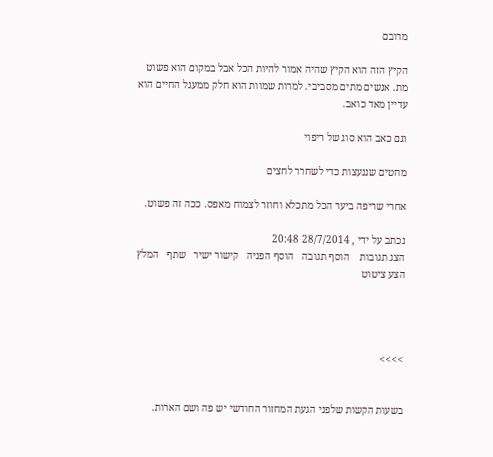מרובם

הקיץ הזה הוא הקיץ שהיה אמור להיות הכל אבל במקום הוא פשוט מת. אנשים מתים מסביבי. למרות שמוות הוא חלק ממעגל החיים הוא עדיין מאד כואב.

וגם כאב הוא סוג של ריפוי

מחטים שננעצות כדי לשחרר לחצים

אחרי שריפה ביער הכל מתכלא וחוזר לצמוח מאפס. ככה זה פשוט.

נכתב על ידי , 28/7/2014 20:48
הצג תגובות    הוסף תגובה   הוסף הפניה   קישור ישיר   שתף   המלץ   הצע ציטוט




>>>>


בשעות הקשות שלפני הגעת המחזור החודשי יש פה ושם הארות.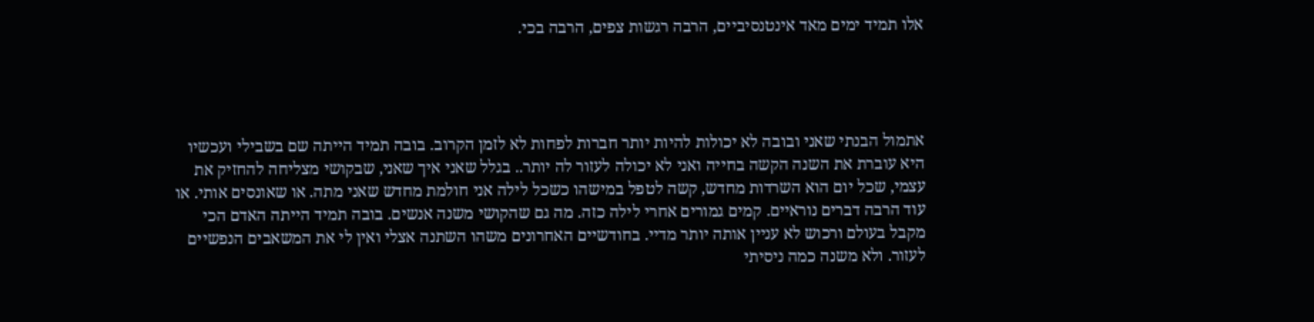אלו תמיד ימים מאד אינטנסיביים, הרבה רגשות צפים, הרבה בכי.




אתמול הבנתי שאני ובובה לא יכולות להיות יותר חברות לפחות לא לזמן הקרוב. בובה תמיד הייתה שם בשבילי ועכשיו היא עוברת את השנה הקשה בחייה ואני לא יכולה לעזור לה יותר.. בגלל שאני איך שאני, שבקושי מצליחה להחזיק את עצמי, שכל יום הוא השרדות מחדש, קשה לטפל במישהו כשכל לילה אני חולמת מחדש שאני מתה. או שאונסים אותי. או עוד הרבה דברים נוראיים. קמים גמורים אחרי לילה כזה. מה גם שהקושי משנה אנשים. בובה תמיד הייתה האדם הכי מקבל בעולם ורכוש לא עניין אותה יותר מדיי. בחודשיים האחרונים משהו השתנה אצלי ואין לי את המשאבים הנפשיים לעזור. ולא משנה כמה ניסיתי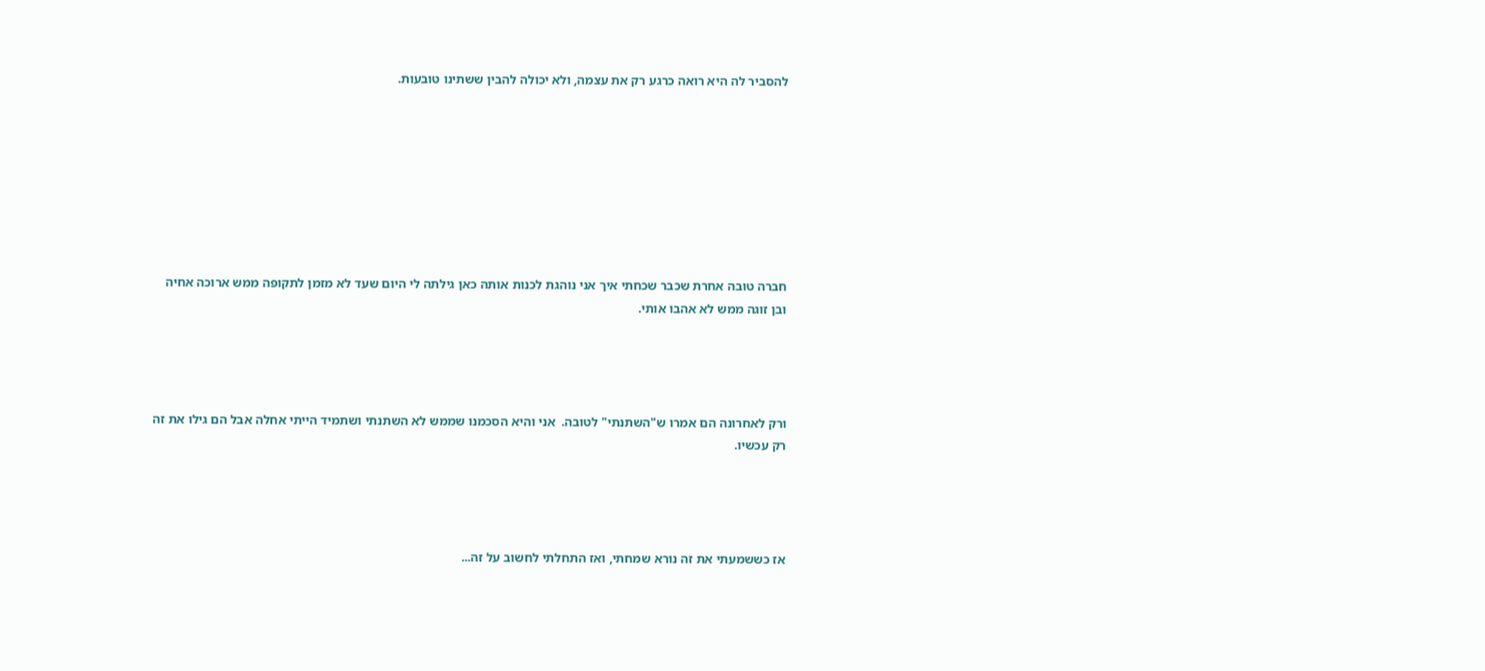להסביר לה היא רואה כרגע רק את עצמה, ולא יכולה להבין ששתינו טובעות.








חברה טובה אחרת שכבר שכחתי איך אני נוהגת לכנות אותה כאן גילתה לי היום שעד לא מזמן לתקופה ממש ארוכה אחיה ובן זוגה ממש לא אהבו אותי.




ורק לאחרונה הם אמרו ש"השתנתי" לטובה.  אני והיא הסכמנו שממש לא השתנתי ושתמיד הייתי אחלה אבל הם גילו את זה רק עכשיו.




אז כששמעתי את זה נורא שמחתי, ואז התחלתי לחשוב על זה...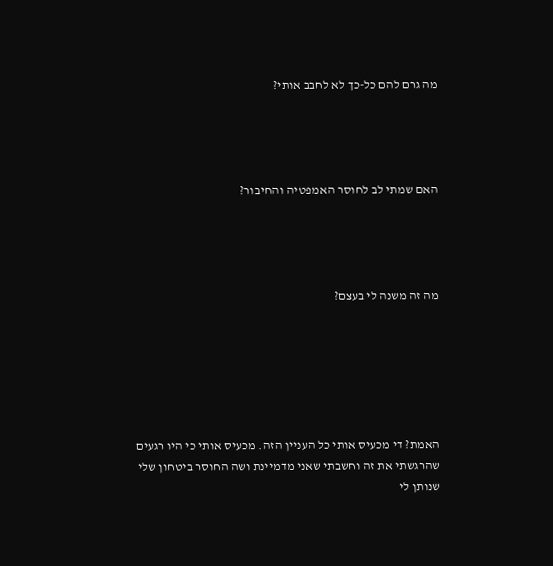מה גרם להם כל-כך לא לחבב אותי?




האם שמתי לב לחוסר האמפטיה והחיבור?




מה זה משנה לי בעצם?






האמת? די מכעיס אותי כל העניין הזה. מכעיס אותי כי היו רגעים שהרגשתי את זה וחשבתי שאני מדמיינת ושה החוסר ביטחון שלי שנותן לי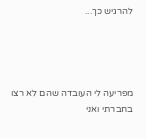להרגיש כך...




מפריעה לי העובדה שהם לא רצו בחברתי ואני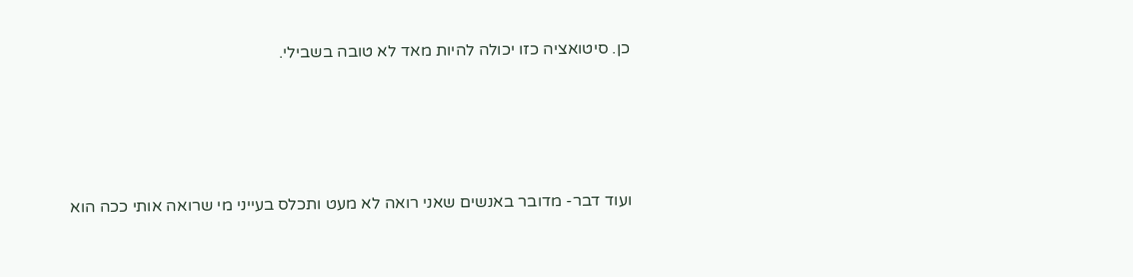כן. סיטואציה כזו יכולה להיות מאד לא טובה בשבילי.




ועוד דבר- מדובר באנשים שאני רואה לא מעט ותכלס בעייני מי שרואה אותי ככה הוא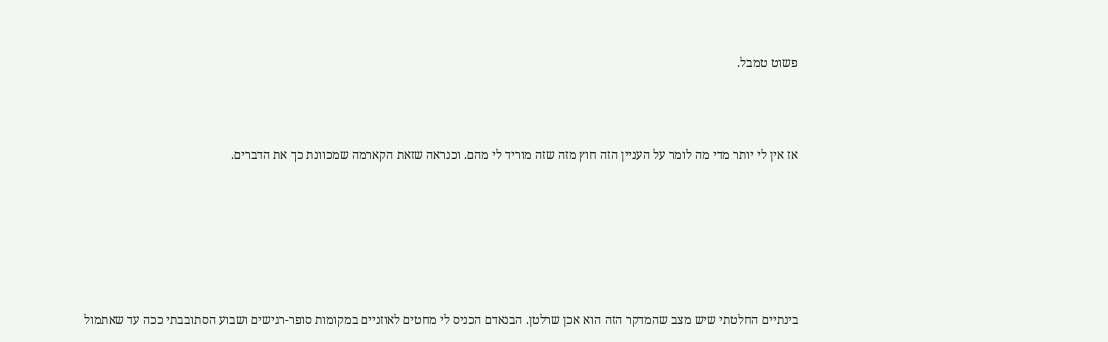פשוט טמבל.




אז אין לי יותר מדי מה לומר על העניין הזה חוץ מזה שזה מוריד לי מהם. וכנראה שזאת הקארמה שמכוונת כך את הדברים.








בינתיים החלטתי שיש מצב שהמדקר הזה הוא אכן שרלטן. הבנאדם הכניס לי מחטים לאוזניים במקומות סופר-רגישים ושבוע הסתובבתי ככה עד שאתמול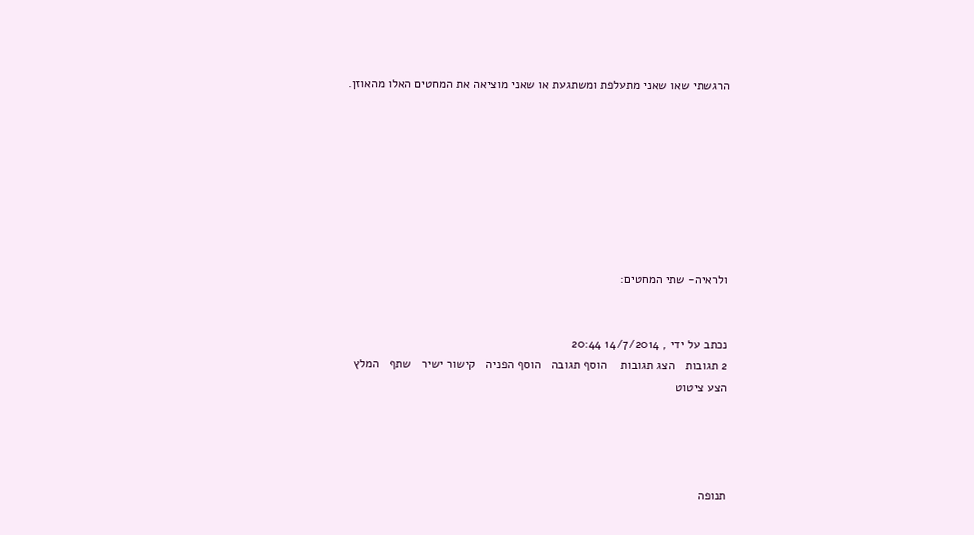הרגשתי שאו שאני מתעלפת ומשתגעת או שאני מוציאה את המחטים האלו מהאוזן.








ולראיה- שתי המחטים:


נכתב על ידי , 14/7/2014 20:44
2 תגובות   הצג תגובות    הוסף תגובה   הוסף הפניה   קישור ישיר   שתף   המלץ   הצע ציטוט




תנופה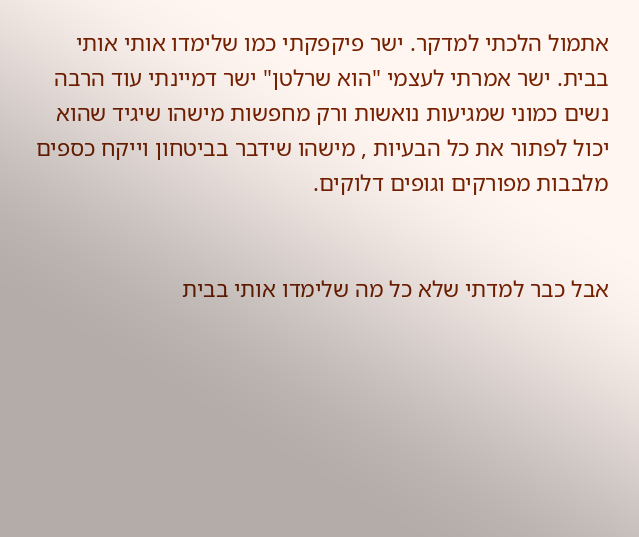אתמול הלכתי למדקר. ישר פיקפקתי כמו שלימדו אותי אותי בבית. ישר אמרתי לעצמי "הוא שרלטן" ישר דמיינתי עוד הרבה נשים כמוני שמגיעות נואשות ורק מחפשות מישהו שיגיד שהוא יכול לפתור את כל הבעיות , מישהו שידבר בביטחון וייקח כספים מלבבות מפורקים וגופים דלוקים.


אבל כבר למדתי שלא כל מה שלימדו אותי בבית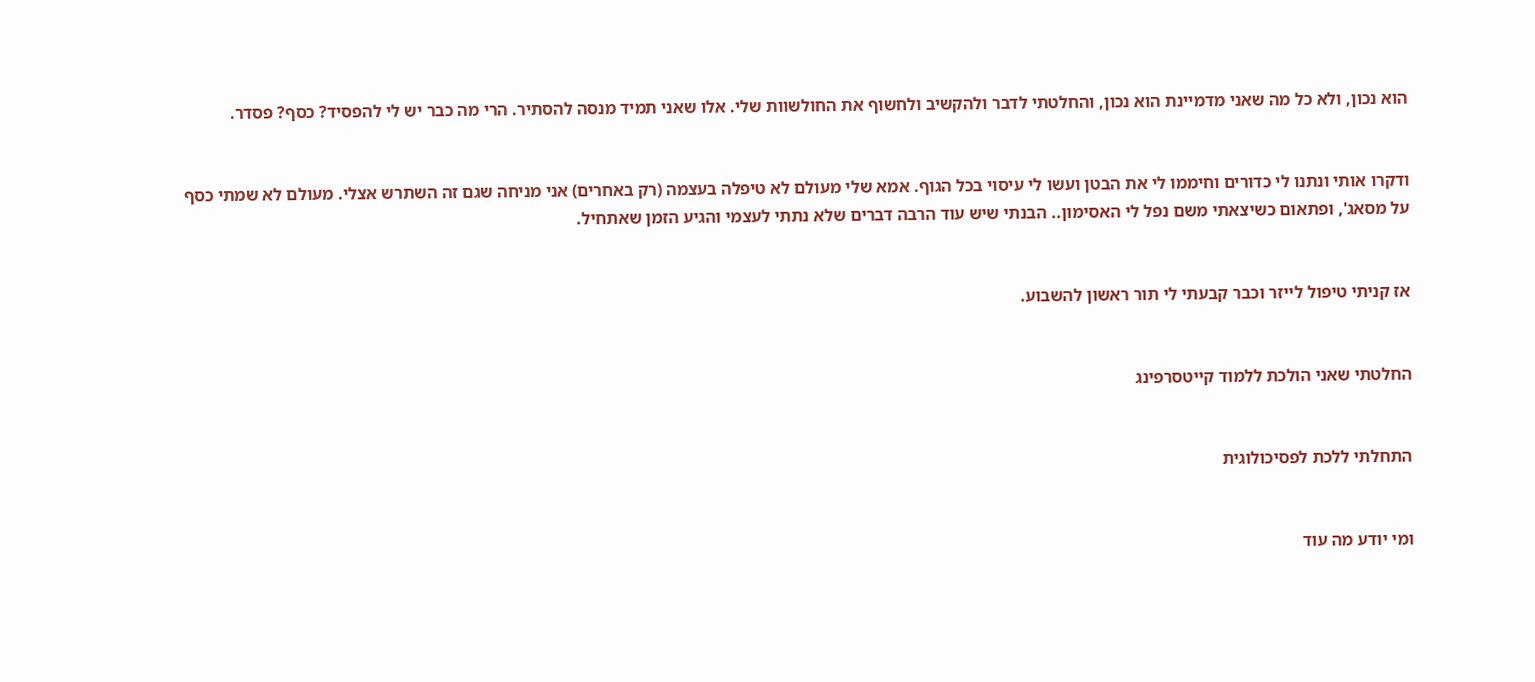הוא נכון, ולא כל מה שאני מדמיינת הוא נכון, והחלטתי לדבר ולהקשיב ולחשוף את החולשוות שלי. אלו שאני תמיד מנסה להסתיר. הרי מה כבר יש לי להפסיד? כסף? פסדר.


ודקרו אותי ונתנו לי כדורים וחיממו לי את הבטן ועשו לי עיסוי בכל הגוף. אמא שלי מעולם לא טיפלה בעצמה (רק באחרים) אני מניחה שגם זה השתרש אצלי. מעולם לא שמתי כסף על מסאג', ופתאום כשיצאתי משם נפל לי האסימון.. הבנתי שיש עוד הרבה דברים שלא נתתי לעצמי והגיע הזמן שאתחיל.


אז קניתי טיפול לייזר וכבר קבעתי לי תור ראשון להשבוע.


החלטתי שאני הולכת ללמוד קייטסרפינג


התחלתי ללכת לפסיכולוגית


ומי יודע מה עוד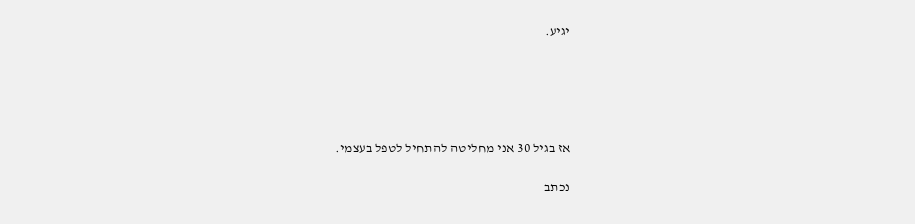יגיע.





אז בגיל 30 אני מחליטה להתחיל לטפל בעצמי.

נכתב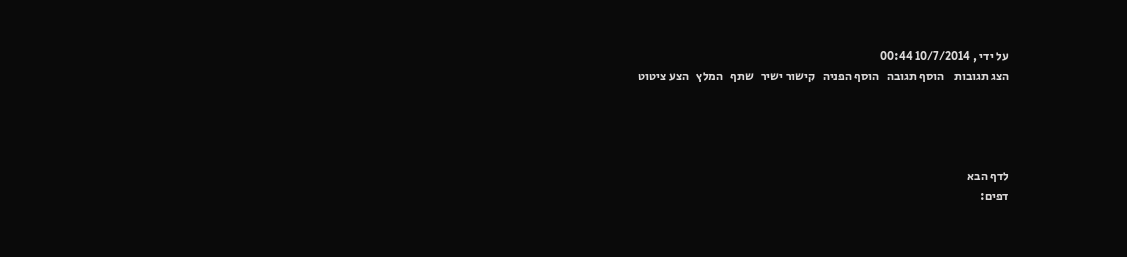על ידי , 10/7/2014 00:44
הצג תגובות    הוסף תגובה   הוסף הפניה   קישור ישיר   שתף   המלץ   הצע ציטוט




לדף הבא
דפים: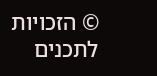© הזכויות לתכנים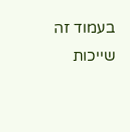בעמוד זה שייכות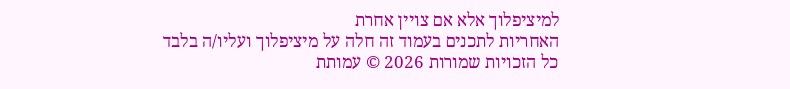למיציפלוך אלא אם צויין אחרת
האחריות לתכנים בעמוד זה חלה על מיציפלוך ועליו/ה בלבד
כל הזכויות שמורות 2026 © עמותת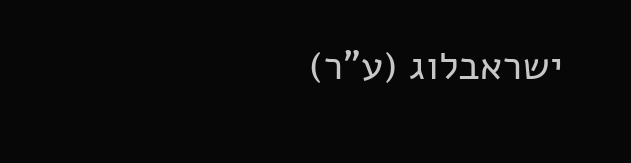ישראבלוג (ע"ר)